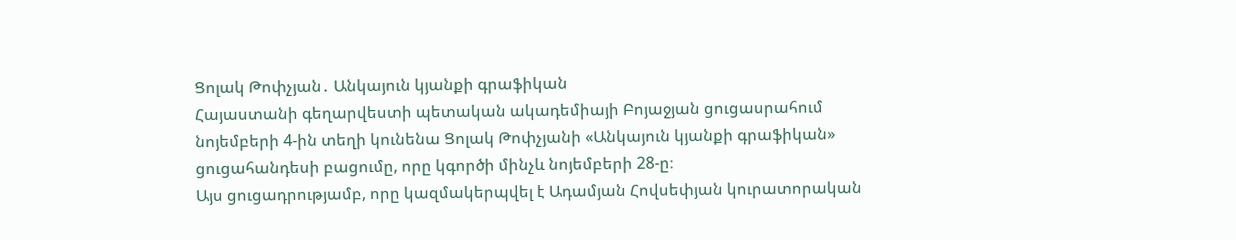Ցոլակ Թոփչյան․ Անկայուն կյանքի գրաֆիկան
Հայաստանի գեղարվեստի պետական ակադեմիայի Բոյաջյան ցուցասրահում նոյեմբերի 4-ին տեղի կունենա Ցոլակ Թոփչյանի «Անկայուն կյանքի գրաֆիկան» ցուցահանդեսի բացումը, որը կգործի մինչև նոյեմբերի 28-ը։
Այս ցուցադրությամբ, որը կազմակերպվել է Ադամյան Հովսեփյան կուրատորական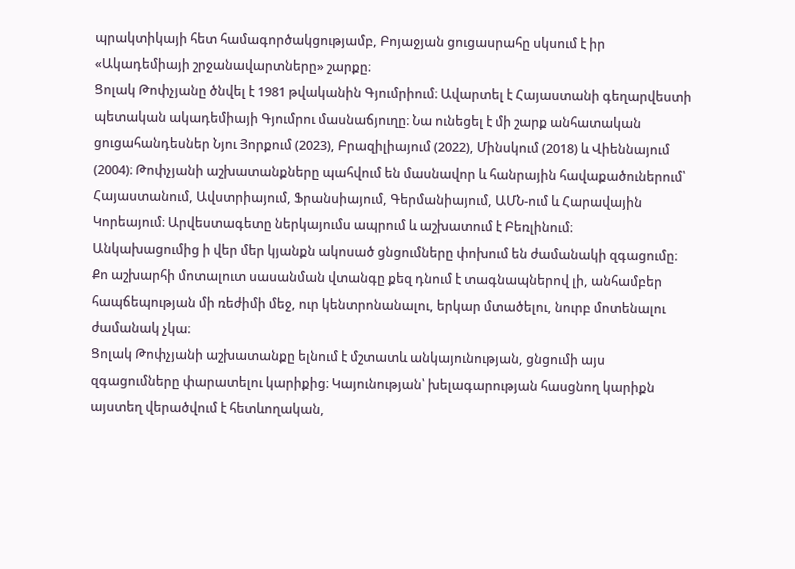պրակտիկայի հետ համագործակցությամբ, Բոյաջյան ցուցասրահը սկսում է իր «Ակադեմիայի շրջանավարտները» շարքը։
Ցոլակ Թոփչյանը ծնվել է 1981 թվականին Գյումրիում։ Ավարտել է Հայաստանի գեղարվեստի պետական ակադեմիայի Գյումրու մասնաճյուղը։ Նա ունեցել է մի շարք անհատական ցուցահանդեսներ Նյու Յորքում (2023), Բրազիլիայում (2022), Մինսկում (2018) և Վիեննայում (2004)։ Թոփչյանի աշխատանքները պահվում են մասնավոր և հանրային հավաքածուներում՝ Հայաստանում, Ավստրիայում, Ֆրանսիայում, Գերմանիայում, ԱՄՆ-ում և Հարավային Կորեայում։ Արվեստագետը ներկայումս ապրում և աշխատում է Բեռլինում։
Անկախացումից ի վեր մեր կյանքն ակոսած ցնցումները փոխում են ժամանակի զգացումը։ Քո աշխարհի մոտալուտ սասանման վտանգը քեզ դնում է տագնապներով լի, անհամբեր հապճեպության մի ռեժիմի մեջ, ուր կենտրոնանալու, երկար մտածելու, նուրբ մոտենալու ժամանակ չկա։
Ցոլակ Թոփչյանի աշխատանքը ելնում է մշտատև անկայունության, ցնցումի այս զգացումները փարատելու կարիքից։ Կայունության՝ խելագարության հասցնող կարիքն այստեղ վերածվում է հետևողական,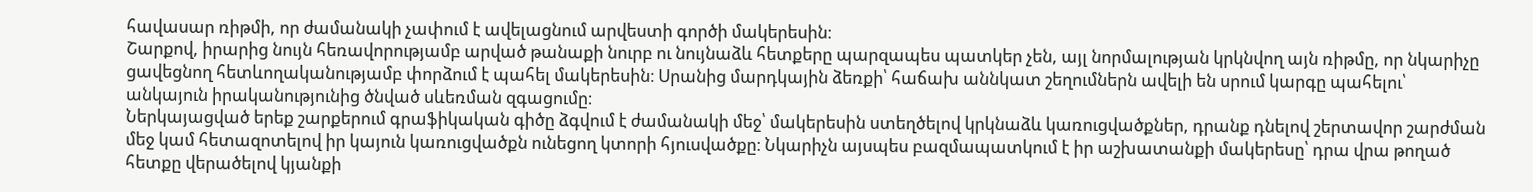հավասար ռիթմի, որ ժամանակի չափում է ավելացնում արվեստի գործի մակերեսին։
Շարքով, իրարից նույն հեռավորությամբ արված թանաքի նուրբ ու նույնաձև հետքերը պարզապես պատկեր չեն, այլ նորմալության կրկնվող այն ռիթմը, որ նկարիչը ցավեցնող հետևողականությամբ փորձում է պահել մակերեսին։ Սրանից մարդկային ձեռքի՝ հաճախ աննկատ շեղումներն ավելի են սրում կարգը պահելու՝ անկայուն իրականությունից ծնված սևեռման զգացումը։
Ներկայացված երեք շարքերում գրաֆիկական գիծը ձգվում է ժամանակի մեջ՝ մակերեսին ստեղծելով կրկնաձև կառուցվածքներ, դրանք դնելով շերտավոր շարժման մեջ կամ հետազոտելով իր կայուն կառուցվածքն ունեցող կտորի հյուսվածքը։ Նկարիչն այսպես բազմապատկում է իր աշխատանքի մակերեսը՝ դրա վրա թողած հետքը վերածելով կյանքի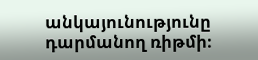անկայունությունը դարմանող ռիթմի։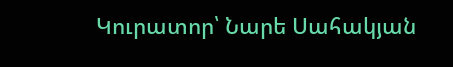Կուրատոր՝ Նարե Սահակյան